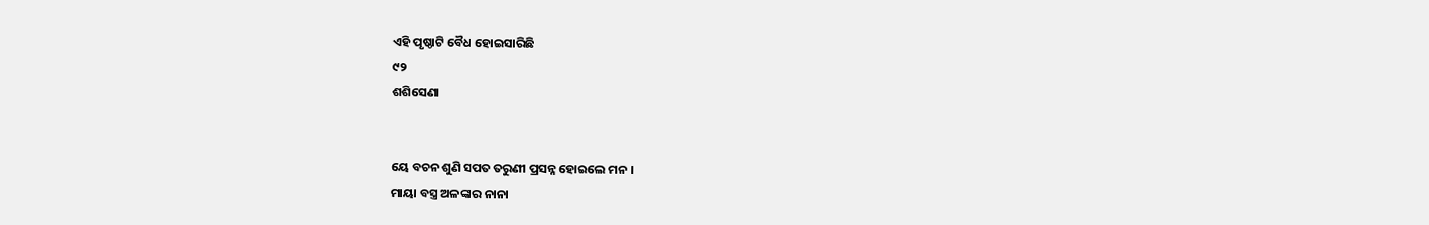ଏହି ପୃଷ୍ଠାଟି ବୈଧ ହୋଇସାରିଛି
୯୨
ଶଶିସେଣା


ୟେ ବଚନ ଶୁଣି ସପତ ତରୁଣୀ ପ୍ରସନ୍ନ ହୋଇଲେ ମନ ।
ମାୟା ବସ୍ତ୍ର ଅଳଙ୍କାର ନାନା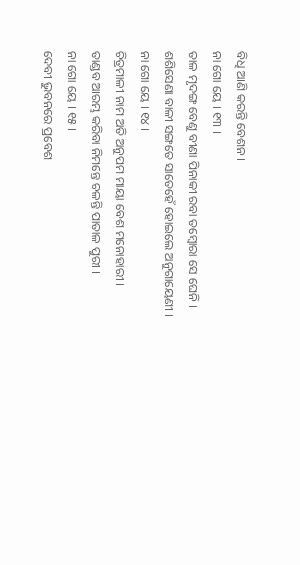ବିଧି ଆଣି କରନ୍ତି ବେଶନ ।
ନା ଗୋ ୟେ । ୧୩ ।
ତାଳ ମୃଦଙ୍ଗ ବେଣୁ ବୀଣା ପିନାକୀ ରବା ତମ୍ବୋରା ସେ ଘେନି ।
ଶଶିସେଣା ବାଳୀ ସଙ୍ଗତେ ସାତେହେଁ ହୋଇଲେ ଅନୁଗାୟେଣୀ ।
ନା ଗୋ ୟେ । ୧୪ ।
ଚିତ୍ରମାଳୀ ନାମ ଅତି ଅନୁପମ ମାୟା ବେଶ ମନୋହାରୀ ।
ତାଣ୍ଡବ ଆରମ୍ଭ କରିବା ନିମନ୍ତେ ଚଳନ୍ତି ପାତାଳ ପୁରୀ ।
ନା ଗୋ ୟେ । ୧୫ ।
ଦେବୀ ଭୁବନରେ ପ୍ରବେଶ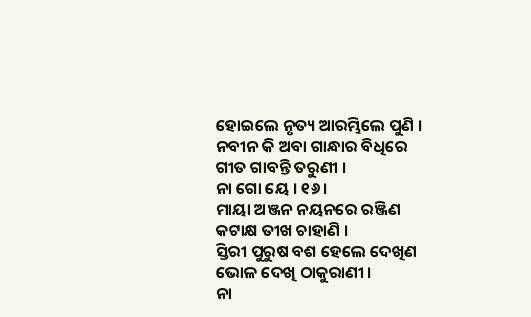ହୋଇଲେ ନୃତ୍ୟ ଆରମ୍ଭିଲେ ପୁଣି ।
ନବୀନ କି ଅବା ଗାନ୍ଧାର ବିଧିରେ ଗୀତ ଗାବନ୍ତି ତରୁଣୀ ।
ନା ଗୋ ୟେ । ୧୬ ।
ମାୟା ଅଞ୍ଜନ ନୟନରେ ରଞ୍ଜିଣ କଟାକ୍ଷ ତୀଖ ଚାହାଣି ।
ସ୍ତିରୀ ପୁରୁଷ ବଶ ହେଲେ ଦେଖିଣ ଭୋଳ ଦେଖି ଠାକୁରାଣୀ ।
ନା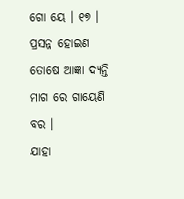ଗୋ ୟେ । ୧୭ ।
ପ୍ରସନ୍ନ ହୋଇଣ ତୋଷେ ଆଜ୍ଞା ଦ୍ୟନ୍ତି ମାଗ ରେ ଗାୟେଣି ବର ।
ଯାହା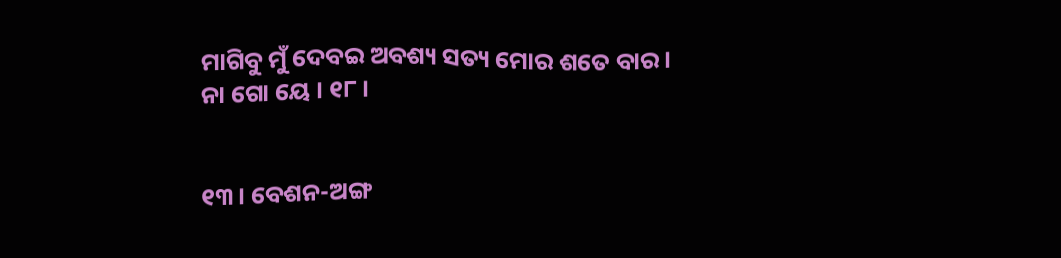ମାଗିବୁ ମୁଁ ଦେବଇ ଅବଶ୍ୟ ସତ୍ୟ ମୋର ଶତେ ବାର ।
ନା ଗୋ ୟେ । ୧୮ ।


୧୩। ବେଶନ-ଅଙ୍ଗ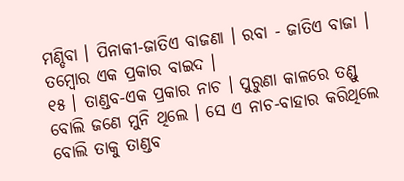ମଣ୍ଡିବା । ପିନାକୀ-ଜାତିଏ ବାଜଣା । ରବା - ଜାତିଏ ବାଜା ।
ତମ୍ବୋର ଏକ ପ୍ରକାର ବାଇଦ ।
୧୫ । ତାଣ୍ଡବ-ଏକ ପ୍ରକାର ନାଚ । ପୁରୁଣା କାଳରେ ତଣ୍ଡୁ ବୋଲି ଜଣେ ମୁନି ଥିଲେ । ସେ ଏ ନାଚ-ବାହାର କରିଥିଲେ ବୋଲି ତାକୁ ତାଣ୍ଡବ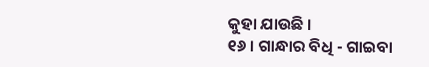କୁହା ଯାଉଛି ।
୧୬ । ଗାନ୍ଧାର ବିଧି - ଗାଇବା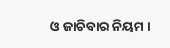ଓ ଜାଚିବାର ନିୟମ ।